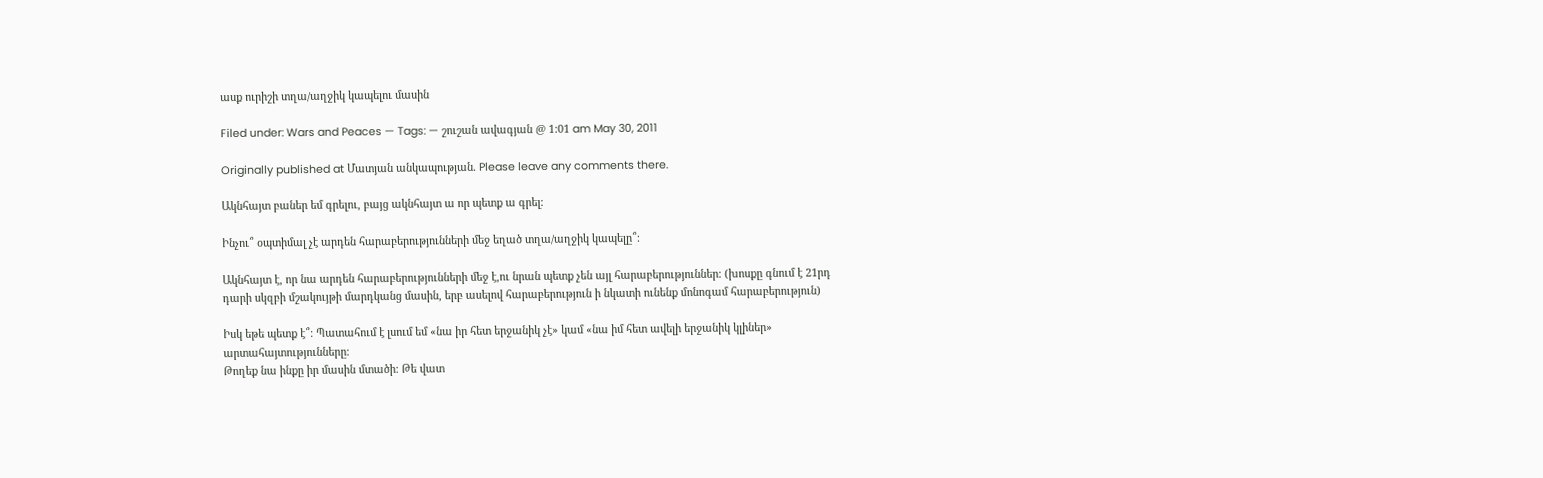ասք ուրիշի տղա/աղջիկ կապելու մասին

Filed under: Wars and Peaces — Tags: — շուշան ավագյան @ 1:01 am May 30, 2011

Originally published at Մատյան անկապության. Please leave any comments there.

Ակնհայտ բաներ եմ գրելու, բայց ակնհայտ ա որ պետք ա գրել։

Ինչու՞ օպտիմալ չէ արդեն հարաբերությունների մեջ եղած տղա/աղջիկ կապելը՞։

Ակնհայտ է, որ նա արդեն հարաբերությունների մեջ է,ու նրան պետք չեն այլ հարաբերություններ։ (խոսքը գնում է 21րդ դարի սկզբի մշակույթի մարդկանց մասին, երբ ասելով հարաբերություն ի նկատի ունենք մոնոգամ հարաբերություն)

Իսկ եթե պետք է՞։ Պատահում է լսում եմ «նա իր հետ երջանիկ չէ» կամ «նա իմ հետ ավելի երջանիկ կլիներ» արտահայտությունները։
Թողեք նա ինքը իր մասին մտածի։ Թե վատ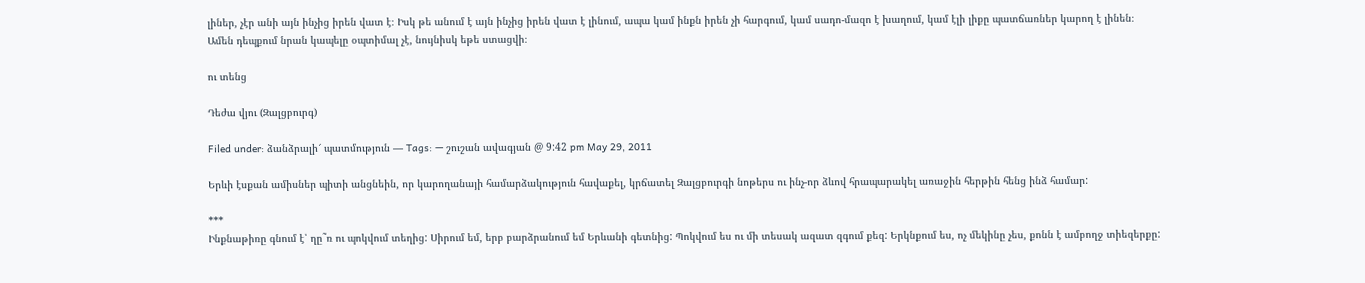լիներ, չէր անի այն ինչից իրեն վատ է։ Իսկ թե անում է այն ինչից իրեն վատ է լինում, ապա կամ ինքն իրեն չի հարգում, կամ սադո-մազո է խաղում, կամ էլի լիքը պատճառներ կարող է լինեն։
Ամեն դեպքում նրան կապելը օպտիմալ չէ, նույնիսկ եթե ստացվի։

ու տենց

Դեժա վյու (Զալցբուրգ)

Filed under: ձանձրալի՜ պատմություն — Tags: — շուշան ավագյան @ 9:42 pm May 29, 2011

Երևի էսքան ամիսներ պիտի անցնեին, որ կարողանայի համարձակություն հավաքել, կրճատել Զալցբուրգի նոթերս ու ինչ-որ ձևով հրապարակել առաջին հերթին հենց ինձ համար:

***
Ինքնաթիռը գնում է՝ ղը˜ռ ու պոկվում տեղից: Սիրում եմ, երբ բարձրանում եմ Երևանի գետնից: Պոկվում ես ու մի տեսակ ազատ զգում քեզ: Երկնքում ես, ոչ մեկինը չես, քոնն է ամբողջ տիեզերքը: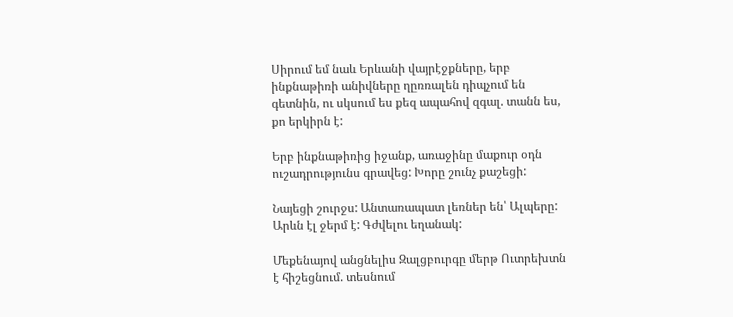Սիրում եմ նաև Երևանի վայրէջքները, երբ ինքնաթիռի անիվները ղըռռալեն դիպչում են գետնին, ու սկսում ես քեզ ապահով զգալ. տանն ես, քո երկիրն է:

Երբ ինքնաթիռից իջանք, առաջինը մաքուր օդն ուշադրությունս գրավեց: Խորը շունչ քաշեցի:

Նայեցի շուրջս: Անտառապատ լեռներ են՝ Ալպերը: Արևն էլ ջերմ է: Գժվելու եղանակ:

Մեքենայով անցնելիս Զալցբուրգը մերթ Ուտրեխտն է հիշեցնում. տեսնում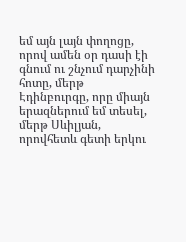եմ այն լայն փողոցը, որով ամեն օր դասի էի գնում ու շնչում դարչինի հոտը, մերթ Էդինբուրգը, որը միայն երազներում եմ տեսել, մերթ Սևիլյան, որովհետև գետի երկու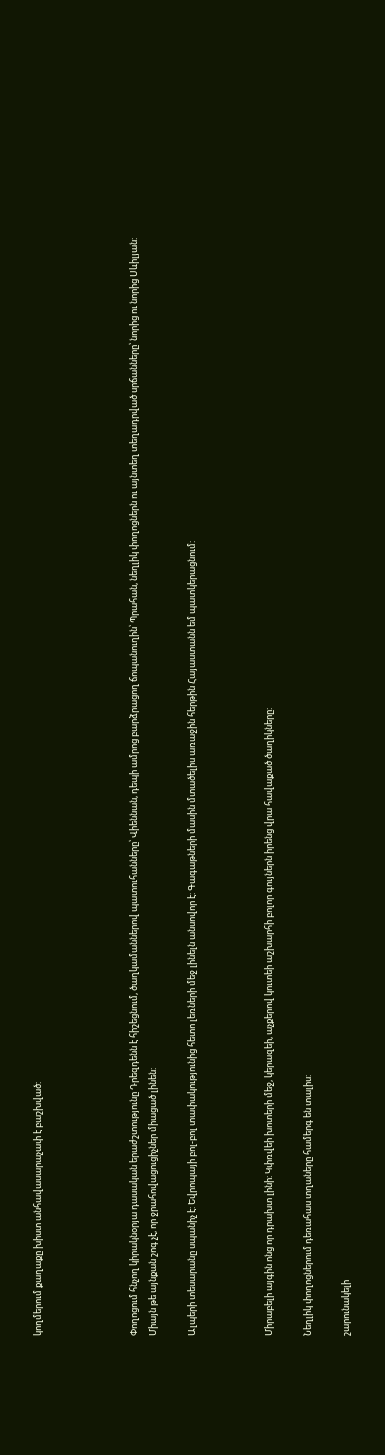կողմերում քաղաքը խիստ անհավասարաչափ է բաշխված:




Փողոցում հնչող կիրակնօրյա դասական երաժշտությունը Դրեզդենն է հիշեցնում, ծաղկամաններով պատուհանները՝ Վիեննան, դեպի ամրոց բարձրացող ճոպանուղին՝ Պրահան, նեղլիկ փողոցներն ու այնտեղ տեղադրված սրճանները՝ նորից ու նորից Սևիլյան: Միայն թե այնքան շոգ չէ, որ ջրահովացուցիչներ միացած լինեն:

Ալպերի տեսարանը սպանիչ է: Եվրոպայի բոլ-բոլ տափակությունից հետո լեռների մեջ լինելն անսովոր է: Գագաթների մասին մտածելիս առաջին հերթին Հայաստանն եմ պատկերացնում:



Միրաբելի այգին ոնց որ դրախտ լինի: Կփռվեի խոտերի մեջ, կերազեի, աչքերով կուտեի աշխարհի բոլոր գույներն իրենց վրա հավաքած ծաղիկները:

Նեղլիկ փողոցներում դեռահաս տղաները համերգ են տալիս:

շարունակելի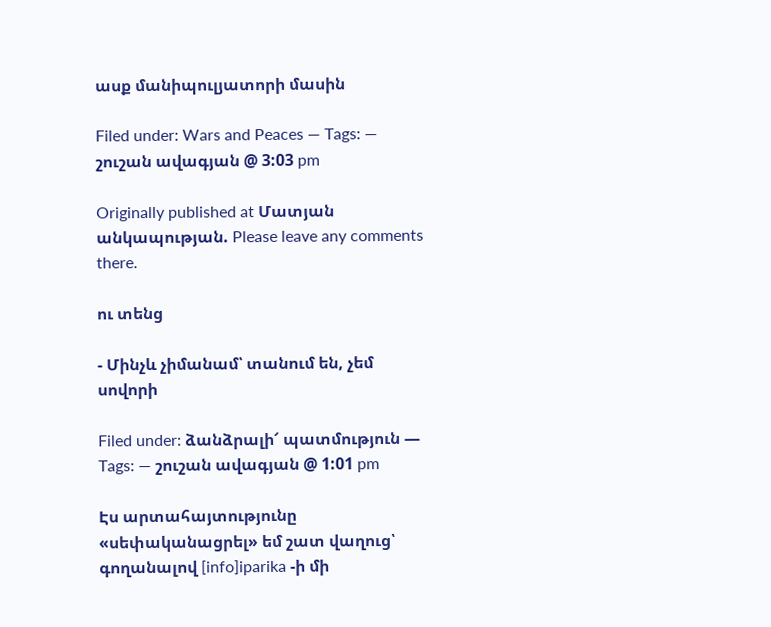ասք մանիպուլյատորի մասին

Filed under: Wars and Peaces — Tags: — շուշան ավագյան @ 3:03 pm

Originally published at Մատյան անկապության. Please leave any comments there.

ու տենց

- Մինչև չիմանամ՝ տանում են, չեմ սովորի

Filed under: ձանձրալի՜ պատմություն — Tags: — շուշան ավագյան @ 1:01 pm

Էս արտահայտությունը «սեփականացրել» եմ շատ վաղուց՝ գողանալով [info]iparika -ի մի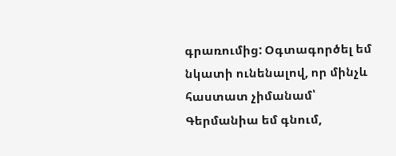գրառումից: Օգտագործել եմ նկատի ունենալով, որ մինչև հաստատ չիմանամ՝ Գերմանիա եմ գնում,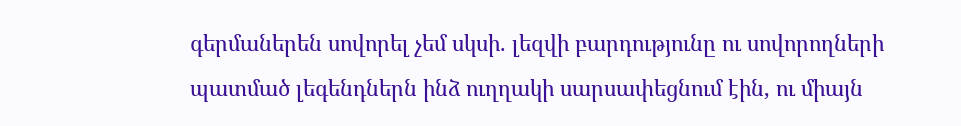գերմաներեն սովորել չեմ սկսի. լեզվի բարդությունը ու սովորողների պատմած լեգենդներն ինձ ուղղակի սարսափեցնում էին, ու միայն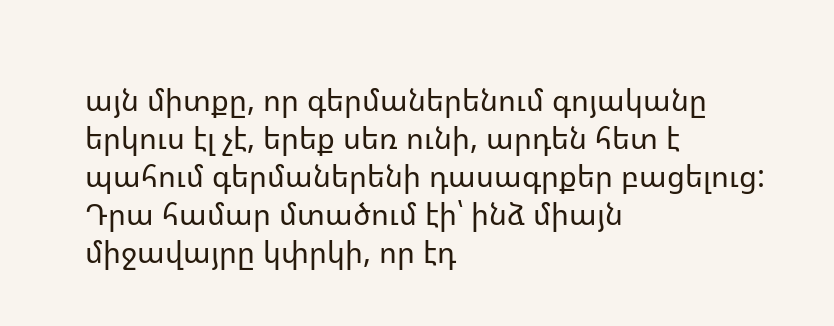այն միտքը, որ գերմաներենում գոյականը երկուս էլ չէ, երեք սեռ ունի, արդեն հետ է պահում գերմաներենի դասագրքեր բացելուց: Դրա համար մտածում էի՝ ինձ միայն միջավայրը կփրկի, որ էդ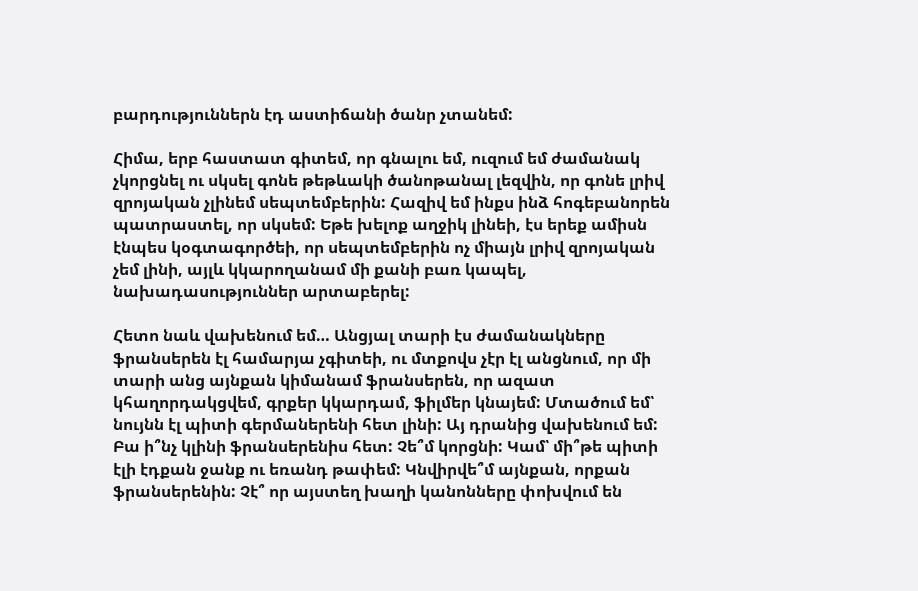բարդություններն էդ աստիճանի ծանր չտանեմ:

Հիմա, երբ հաստատ գիտեմ, որ գնալու եմ, ուզում եմ ժամանակ չկորցնել ու սկսել գոնե թեթևակի ծանոթանալ լեզվին, որ գոնե լրիվ զրոյական չլինեմ սեպտեմբերին: Հազիվ եմ ինքս ինձ հոգեբանորեն պատրաստել, որ սկսեմ: Եթե խելոք աղջիկ լինեի, էս երեք ամիսն էնպես կօգտագործեի, որ սեպտեմբերին ոչ միայն լրիվ զրոյական չեմ լինի, այլև կկարողանամ մի քանի բառ կապել, նախադասություններ արտաբերել:

Հետո նաև վախենում եմ… Անցյալ տարի էս ժամանակները ֆրանսերեն էլ համարյա չգիտեի, ու մտքովս չէր էլ անցնում, որ մի տարի անց այնքան կիմանամ ֆրանսերեն, որ ազատ կհաղորդակցվեմ, գրքեր կկարդամ, ֆիլմեր կնայեմ: Մտածում եմ՝ նույնն էլ պիտի գերմաներենի հետ լինի: Այ դրանից վախենում եմ: Բա ի՞նչ կլինի ֆրանսերենիս հետ: Չե՞մ կորցնի: Կամ՝ մի՞թե պիտի էլի էդքան ջանք ու եռանդ թափեմ: Կնվիրվե՞մ այնքան, որքան ֆրանսերենին: Չէ՞ որ այստեղ խաղի կանոնները փոխվում են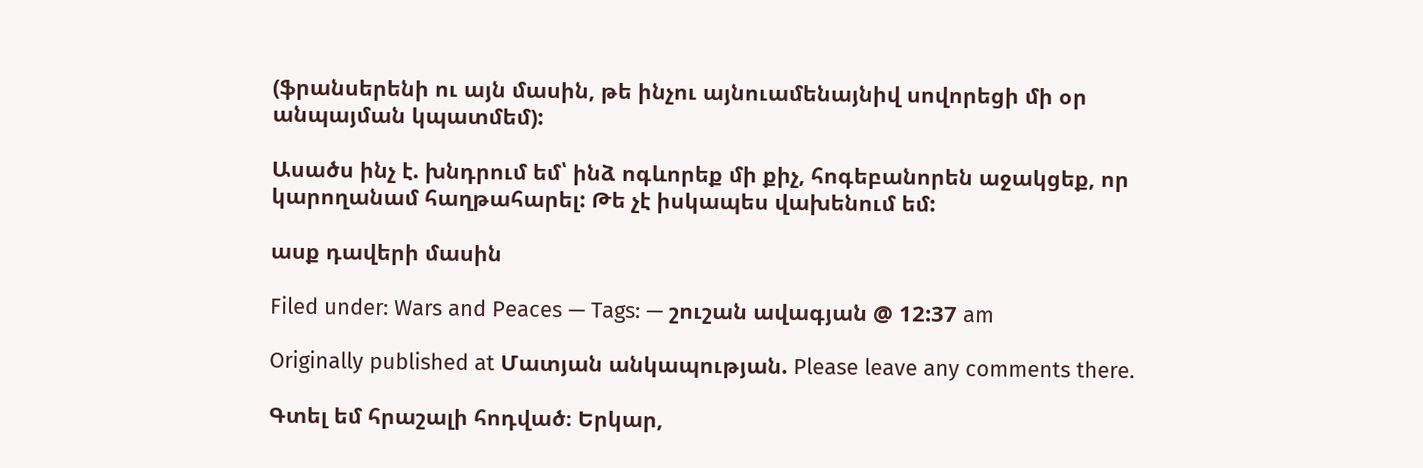(ֆրանսերենի ու այն մասին, թե ինչու այնուամենայնիվ սովորեցի մի օր անպայման կպատմեմ):

Ասածս ինչ է. խնդրում եմ՝ ինձ ոգևորեք մի քիչ, հոգեբանորեն աջակցեք, որ կարողանամ հաղթահարել: Թե չէ իսկապես վախենում եմ:

ասք դավերի մասին

Filed under: Wars and Peaces — Tags: — շուշան ավագյան @ 12:37 am

Originally published at Մատյան անկապության. Please leave any comments there.

Գտել եմ հրաշալի հոդված։ Երկար,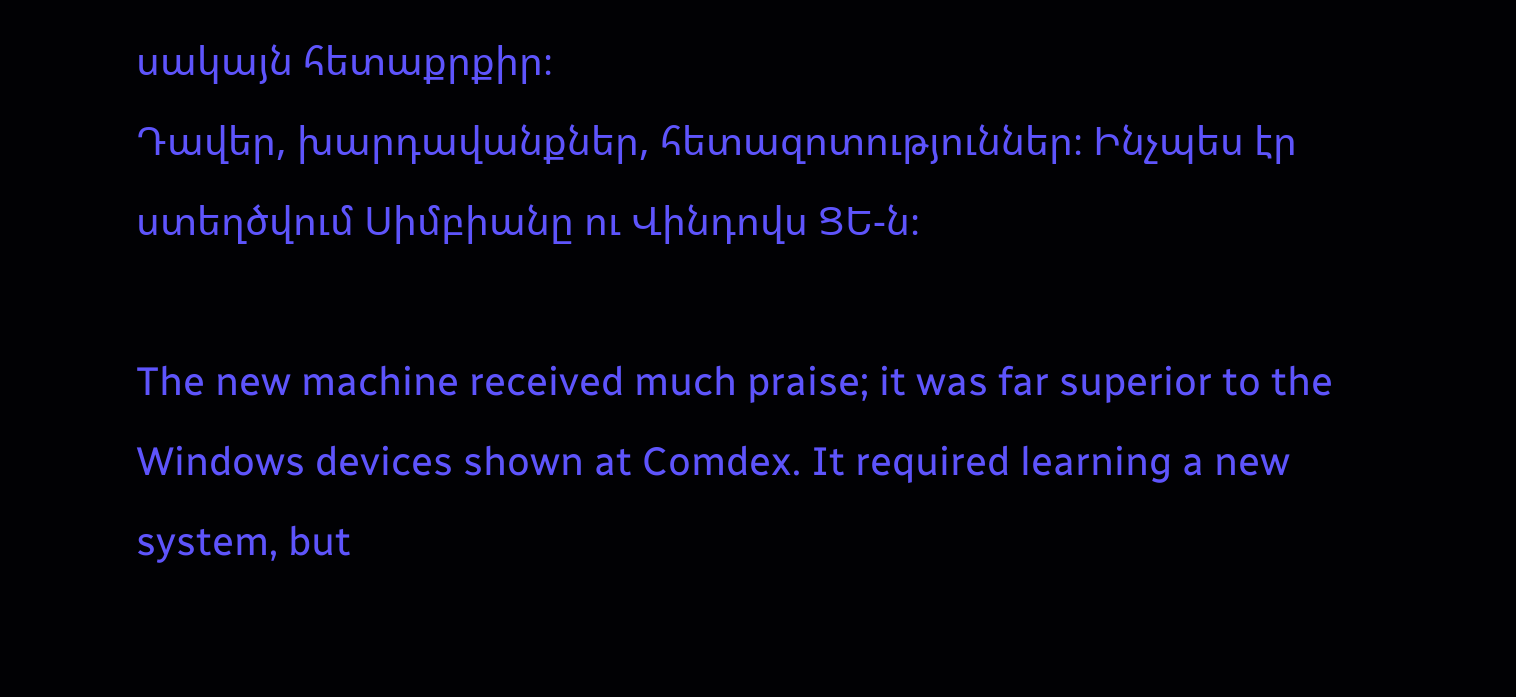սակայն հետաքրքիր։
Դավեր, խարդավանքներ, հետազոտություններ։ Ինչպես էր ստեղծվում Սիմբիանը ու Վինդովս ՑԵ-ն։

The new machine received much praise; it was far superior to the Windows devices shown at Comdex. It required learning a new system, but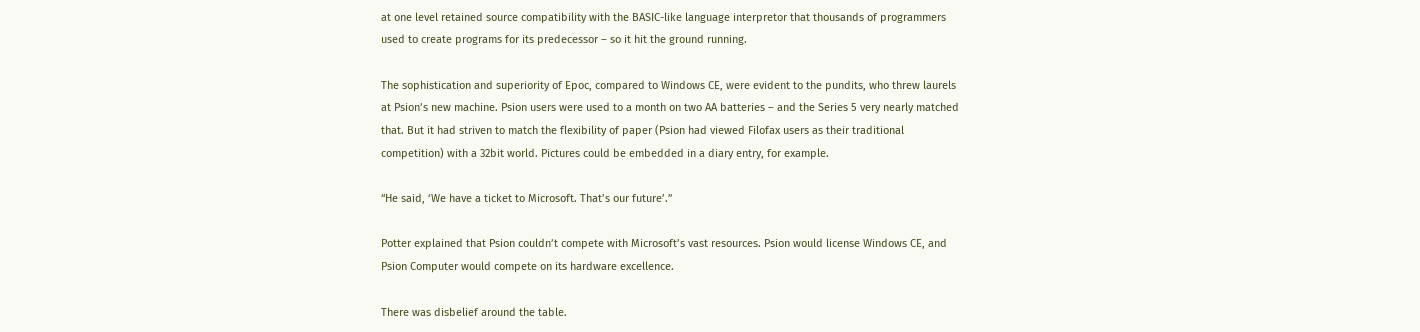at one level retained source compatibility with the BASIC-like language interpretor that thousands of programmers used to create programs for its predecessor – so it hit the ground running.

The sophistication and superiority of Epoc, compared to Windows CE, were evident to the pundits, who threw laurels at Psion’s new machine. Psion users were used to a month on two AA batteries – and the Series 5 very nearly matched that. But it had striven to match the flexibility of paper (Psion had viewed Filofax users as their traditional competition) with a 32bit world. Pictures could be embedded in a diary entry, for example.

“He said, ‘We have a ticket to Microsoft. That’s our future’.”

Potter explained that Psion couldn’t compete with Microsoft’s vast resources. Psion would license Windows CE, and Psion Computer would compete on its hardware excellence.

There was disbelief around the table.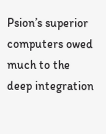Psion’s superior computers owed much to the deep integration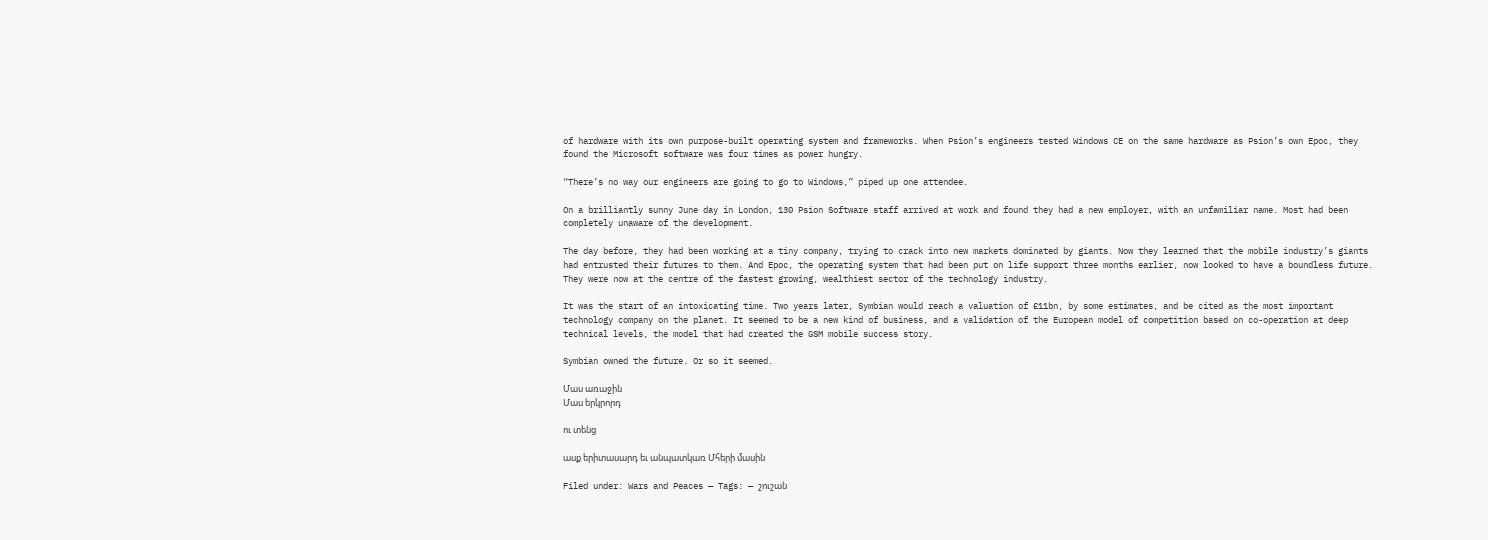of hardware with its own purpose-built operating system and frameworks. When Psion’s engineers tested Windows CE on the same hardware as Psion’s own Epoc, they found the Microsoft software was four times as power hungry.

“There’s no way our engineers are going to go to Windows,” piped up one attendee.

On a brilliantly sunny June day in London, 130 Psion Software staff arrived at work and found they had a new employer, with an unfamiliar name. Most had been completely unaware of the development.

The day before, they had been working at a tiny company, trying to crack into new markets dominated by giants. Now they learned that the mobile industry’s giants had entrusted their futures to them. And Epoc, the operating system that had been put on life support three months earlier, now looked to have a boundless future. They were now at the centre of the fastest growing, wealthiest sector of the technology industry.

It was the start of an intoxicating time. Two years later, Symbian would reach a valuation of £11bn, by some estimates, and be cited as the most important technology company on the planet. It seemed to be a new kind of business, and a validation of the European model of competition based on co-operation at deep technical levels, the model that had created the GSM mobile success story.

Symbian owned the future. Or so it seemed.

Մաս առաջին
Մաս երկրորդ

ու տենց

ասք երիտասարդ եւ անպատկառ Մհերի մասին

Filed under: Wars and Peaces — Tags: — շուշան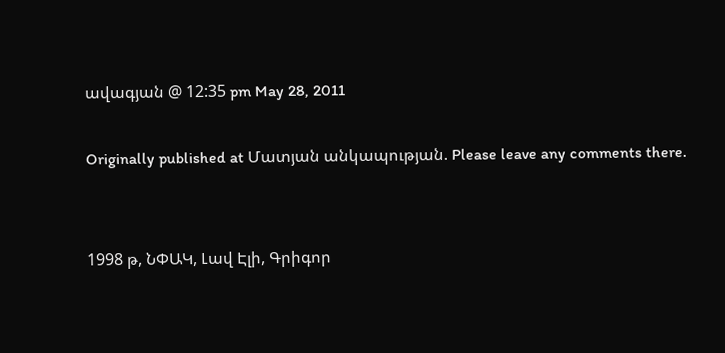ավագյան @ 12:35 pm May 28, 2011

Originally published at Մատյան անկապության. Please leave any comments there.


1998 թ, ՆՓԱԿ, Լավ Էլի, Գրիգոր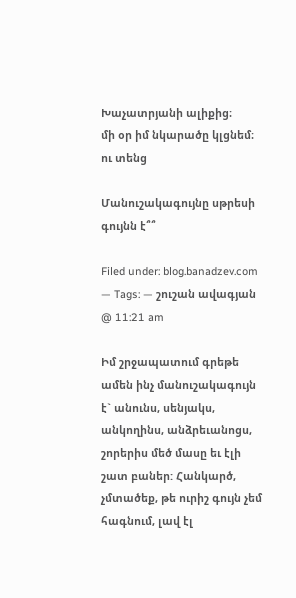Խաչատրյանի ալիքից։
մի օր իմ նկարածը կլցնեմ։
ու տենց

Մանուշակագույնը սթրեսի գույնն է՞՞

Filed under: blog.banadzev.com — Tags: — շուշան ավագյան @ 11:21 am

Իմ շրջապատում գրեթե ամեն ինչ մանուշակագույն է` անունս, սենյակս, անկողինս, անձրեւանոցս, շորերիս մեծ մասը եւ էլի շատ բաներ: Հանկարծ, չմտածեք, թե ուրիշ գույն չեմ հագնում, լավ էլ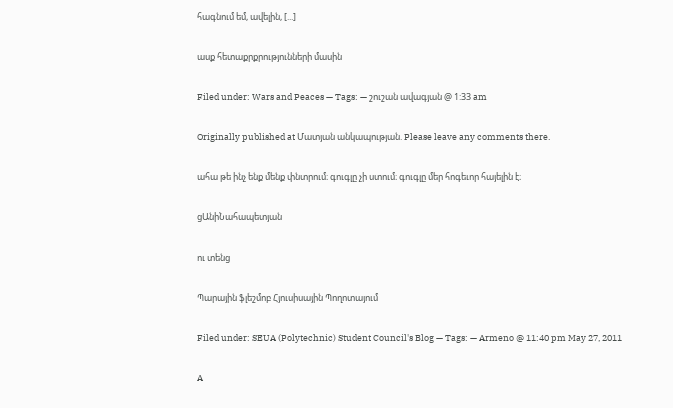հագնում եմ, ավելին, [...]

ասք հետաքրքրությունների մասին

Filed under: Wars and Peaces — Tags: — շուշան ավագյան @ 1:33 am

Originally published at Մատյան անկապության. Please leave any comments there.

ահա թե ինչ ենք մենք փնտրում։ գուգլը չի ստում։ գուգլը մեր հոգեւոր հայելին է։

ցԱնիՆահապետյան

ու տենց

Պարային ֆլեշմոբ Հյուսիսային Պողոտայում

Filed under: SEUA (Polytechnic) Student Council's Blog — Tags: — Armeno @ 11:40 pm May 27, 2011

A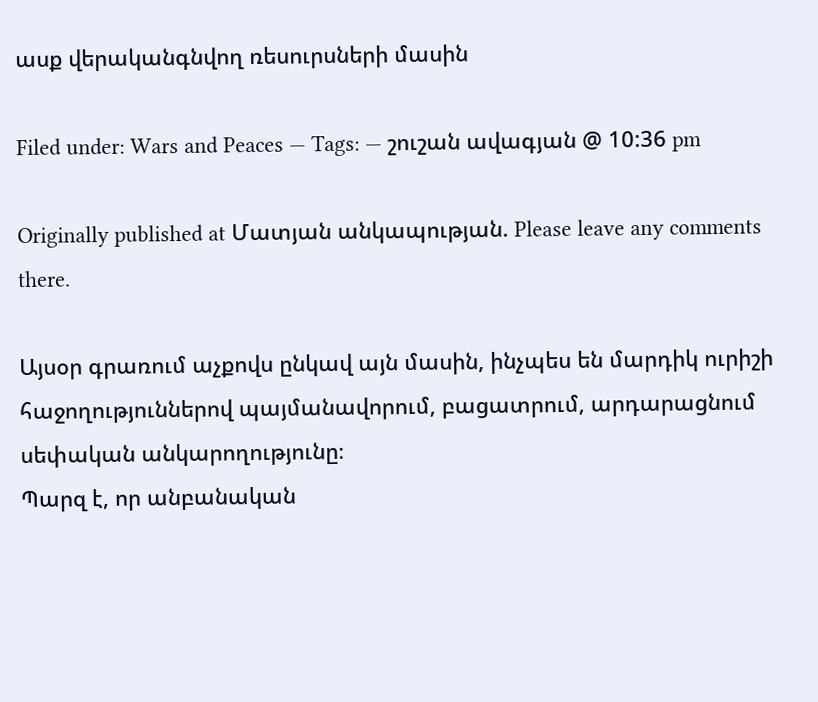ասք վերականգնվող ռեսուրսների մասին

Filed under: Wars and Peaces — Tags: — շուշան ավագյան @ 10:36 pm

Originally published at Մատյան անկապության. Please leave any comments there.

Այսօր գրառում աչքովս ընկավ այն մասին, ինչպես են մարդիկ ուրիշի հաջողություններով պայմանավորում, բացատրում, արդարացնում սեփական անկարողությունը։
Պարզ է, որ անբանական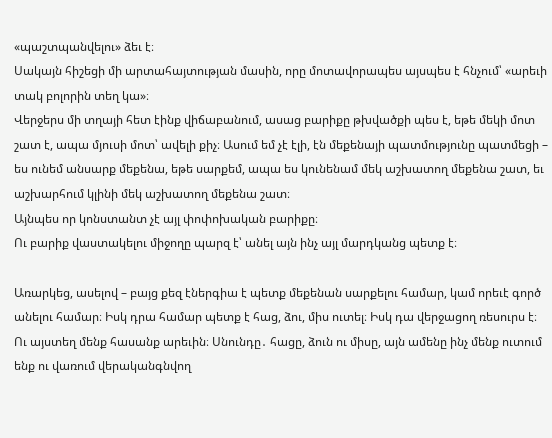«պաշտպանվելու» ձեւ է։
Սակայն հիշեցի մի արտահայտության մասին, որը մոտավորապես այսպես է հնչում՝ «արեւի տակ բոլորին տեղ կա»։
Վերջերս մի տղայի հետ էինք վիճաբանում, ասաց բարիքը թխվածքի պես է, եթե մեկի մոտ շատ է, ապա մյուսի մոտ՝ ավելի քիչ։ Ասում եմ չէ էլի, էն մեքենայի պատմությունը պատմեցի – ես ունեմ անսարք մեքենա, եթե սարքեմ, ապա ես կունենամ մեկ աշխատող մեքենա շատ, եւ աշխարհում կլինի մեկ աշխատող մեքենա շատ։
Այնպես որ կոնստանտ չէ այլ փոփոխական բարիքը։
Ու բարիք վաստակելու միջողը պարզ է՝ անել այն ինչ այլ մարդկանց պետք է։

Առարկեց, ասելով – բայց քեզ էներգիա է պետք մեքենան սարքելու համար, կամ որեւէ գործ անելու համար։ Իսկ դրա համար պետք է հաց, ձու, միս ուտել։ Իսկ դա վերջացող ռեսուրս է։
Ու այստեղ մենք հասանք արեւին։ Սնունդը․ հացը, ձուն ու միսը, այն ամենը ինչ մենք ուտում ենք ու վառում վերականգնվող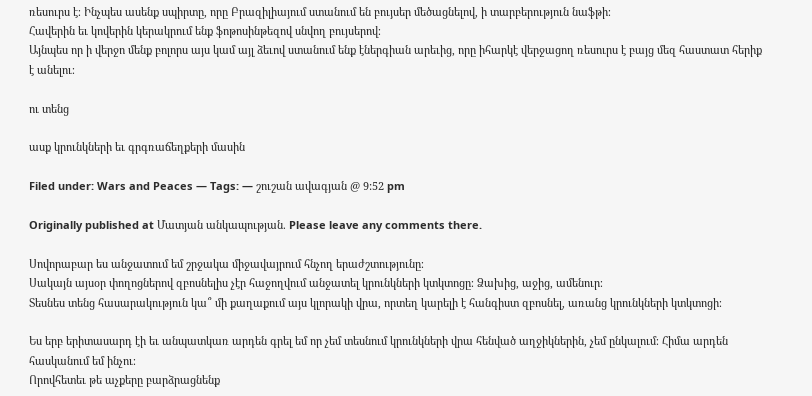ռեսուրս է։ Ինչպես ասենք սպիրտը, որը Բրազիլիայում ստանում են բույսեր մեծացնելով, ի տարբերություն նաֆթի։
Հավերին եւ կովերին կերակրում ենք ֆոթոսինթեզով սնվող բույսերով։
Այնպես որ ի վերջո մենք բոլորս այս կամ այլ ձեւով ստանում ենք էներգիան արեւից, որը իհարկէ վերջացող ռեսուրս է բայց մեզ հաստատ հերիք է անելու։

ու տենց

ասք կրունկների եւ գրգռաճեղքերի մասին

Filed under: Wars and Peaces — Tags: — շուշան ավագյան @ 9:52 pm

Originally published at Մատյան անկապության. Please leave any comments there.

Սովորաբար ես անջատում եմ շրջակա միջավայրում հնչող երաժշտությունը։
Սակայն այսօր փողոցներով զբոսնելիս չէր հաջողվում անջատել կրունկների կտկտոցը։ Ձախից, աջից, ամենուր։
Տեսնես տենց հասարակություն կա՞ մի քաղաքում այս կլորակի վրա, որտեղ կարելի է հանգիստ զբոսնել, առանց կրունկների կտկտոցի։

Ես երբ երիտասարդ էի եւ անպատկառ արդեն գրել եմ որ չեմ տեսնում կրունկների վրա հենված աղջիկներին, չեմ ընկալում։ Հիմա արդեն հասկանում եմ ինչու։
Որովհետեւ թե աչքերը բարձրացնենք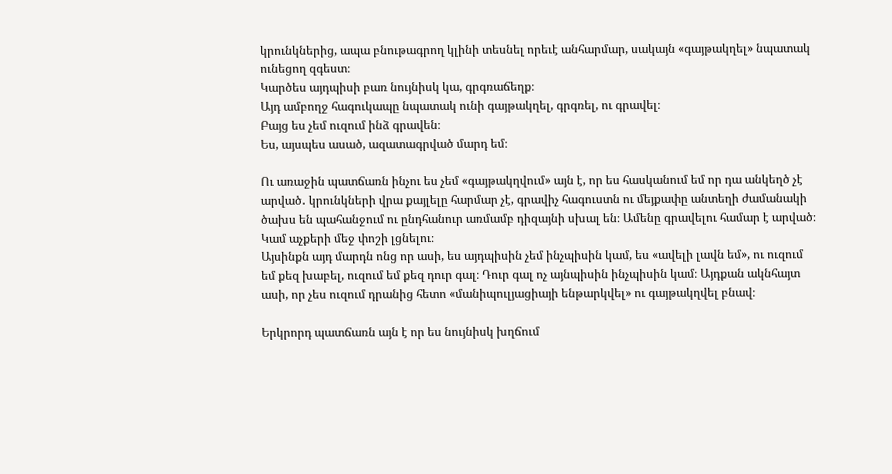կրունկներից, ապա բնութագրող կլինի տեսնել որեւէ անհարմար, սակայն «գայթակղել» նպատակ ունեցող զգեստ։
Կարծես այդպիսի բառ նույնիսկ կա, գրգռաճեղք։
Այդ ամբողջ հագուկապը նպատակ ունի գայթակղել, գրգռել, ու գրավել։
Բայց ես չեմ ուզում ինձ գրավեն։
Ես, այսպես ասած, ազատագրված մարդ եմ։

Ու առաջին պատճառն ինչու ես չեմ «գայթակղվում» այն է, որ ես հասկանում եմ որ դա անկեղծ չէ արված․ կրունկների վրա քայլելը հարմար չէ, գրավիչ հագուստն ու մեյքափը անտեղի ժամանակի ծախս են պահանջում ու ընդհանուր առմամբ դիզայնի սխալ են։ Ամենը գրավելու համար է արված։
Կամ աչքերի մեջ փոշի լցնելու։
Այսինքն այդ մարդն ոնց որ ասի, ես այդպիսին չեմ ինչպիսին կամ, ես «ավելի լավն եմ», ու ուզում եմ քեզ խաբել, ուզում եմ քեզ դուր գալ։ Դուր գալ ոչ այնպիսին ինչպիսին կամ։ Այդքան ակնհայտ ասի, որ չես ուզում դրանից հետո «մանիպուլյացիայի ենթարկվել» ու գայթակղվել բնավ։

Երկրորդ պատճառն այն է որ ես նույնիսկ խղճում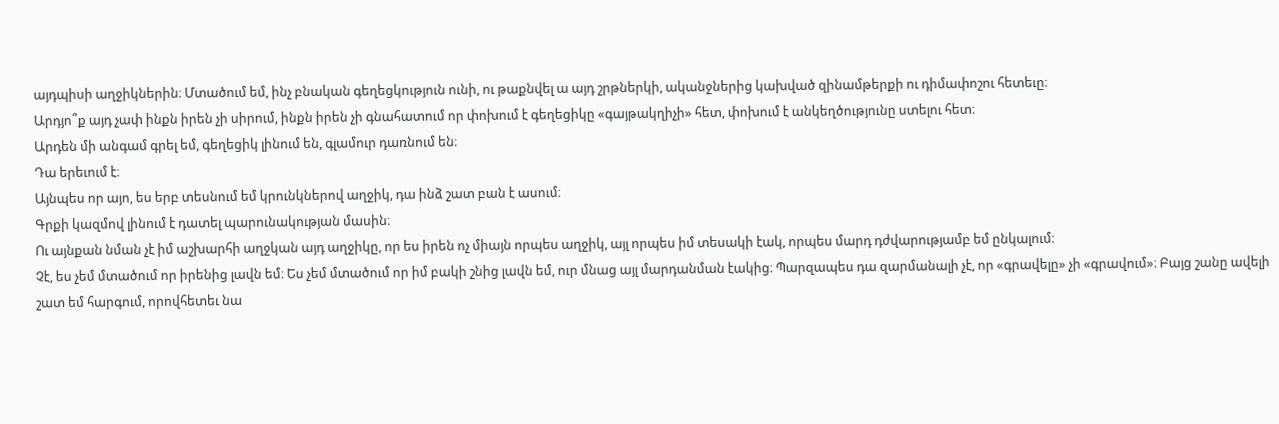այդպիսի աղջիկներին։ Մտածում եմ, ինչ բնական գեղեցկություն ունի, ու թաքնվել ա այդ շրթներկի, ականջներից կախված զինամթերքի ու դիմափոշու հետեւը։
Արդյո՞ք այդ չափ ինքն իրեն չի սիրում, ինքն իրեն չի գնահատում որ փոխում է գեղեցիկը «գայթակղիչի» հետ, փոխում է անկեղծությունը ստելու հետ։
Արդեն մի անգամ գրել եմ, գեղեցիկ լինում են, գլամուր դառնում են։
Դա երեւում է։
Այնպես որ այո, ես երբ տեսնում եմ կրունկներով աղջիկ, դա ինձ շատ բան է ասում։
Գրքի կազմով լինում է դատել պարունակության մասին։
Ու այնքան նման չէ իմ աշխարհի աղջկան այդ աղջիկը, որ ես իրեն ոչ միայն որպես աղջիկ, այլ որպես իմ տեսակի էակ, որպես մարդ դժվարությամբ եմ ընկալում։
Չէ, ես չեմ մտածում որ իրենից լավն եմ։ Ես չեմ մտածում որ իմ բակի շնից լավն եմ, ուր մնաց այլ մարդանման էակից։ Պարզապես դա զարմանալի չէ, որ «գրավելը» չի «գրավում»։ Բայց շանը ավելի շատ եմ հարգում, որովհետեւ նա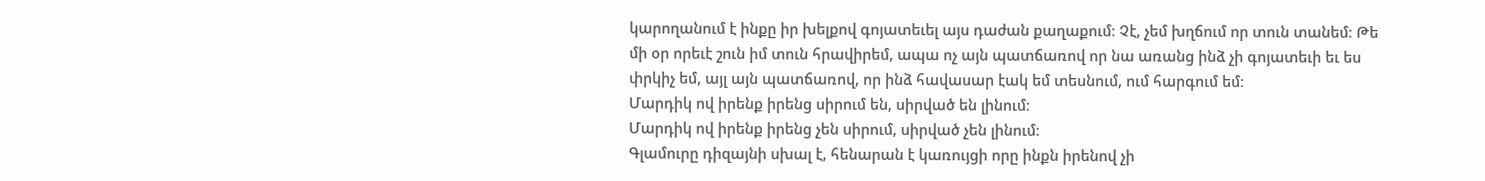կարողանում է ինքը իր խելքով գոյատեւել այս դաժան քաղաքում։ Չէ, չեմ խղճում որ տուն տանեմ։ Թե մի օր որեւէ շուն իմ տուն հրավիրեմ, ապա ոչ այն պատճառով որ նա առանց ինձ չի գոյատեւի եւ ես փրկիչ եմ, այլ այն պատճառով, որ ինձ հավասար էակ եմ տեսնում, ում հարգում եմ։
Մարդիկ ով իրենք իրենց սիրում են, սիրված են լինում։
Մարդիկ ով իրենք իրենց չեն սիրում, սիրված չեն լինում։
Գլամուրը դիզայնի սխալ է, հենարան է կառույցի որը ինքն իրենով չի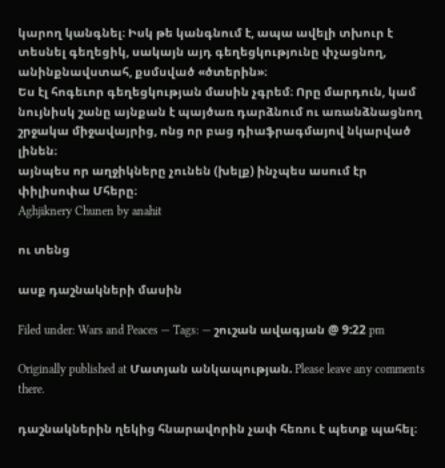կարող կանգնել։ Իսկ թե կանգնում է, ապա ավելի տխուր է տեսնել գեղեցիկ, սակայն այդ գեղեցկությունը փչացնող, անինքնավստահ, քսմսված «ծտերին»։
Ես էլ հոգեւոր գեղեցկության մասին չգրեմ։ Որը մարդուն, կամ նույնիսկ շանը այնքան է պայծառ դարձնում ու առանձնացնող շրջակա միջավայրից, ոնց որ բաց դիաֆրագմայով նկարված լինեն։
այնպես որ աղջիկները չունեն (խելք) ինչպես ասում էր փիլիսոփա Մհերը։
Aghjiknery Chunen by anahit

ու տենց

ասք դաշնակների մասին

Filed under: Wars and Peaces — Tags: — շուշան ավագյան @ 9:22 pm

Originally published at Մատյան անկապության. Please leave any comments there.

դաշնակներին ղեկից հնարավորին չափ հեռու է պետք պահել։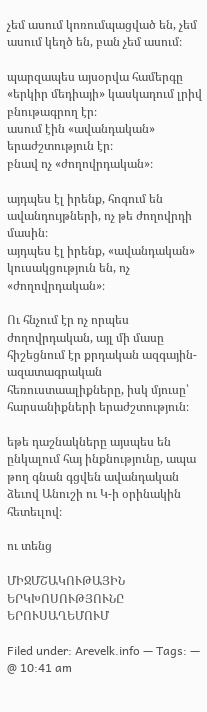չեմ ասում կոռումպացված են, չեմ ասում կեղծ են, բան չեմ ասում։

պարզապես այսօրվա համերգը «երկիր մեդիայի» կասկադում լրիվ բնութագրող էր։
ասում էին «ավանդական» երաժշտություն էր։
բնավ ոչ «ժողովրդական»։

այդպես էլ իրենք, հոգում են ավանդույթների, ոչ թե ժողովրդի մասին։
այդպես էլ իրենք, «ավանդական» կուսակցություն են, ոչ «ժողովրդական»։

Ու հնչում էր ոչ որպես ժողովրդական, այլ մի մասը հիշեցնում էր քրդական ազգային-ազատագրական հեռուստաալիքները, իսկ մյուսը՝ հարսանիքների երաժշտություն։

եթե դաշնակները այսպես են ընկալում հայ ինքնությունը, ապա թող գնան գցվեն ավանդական ձեւով Անուշի ու Կ-ի օրինակին հետեւլով։

ու տենց

ՄԻՋՄՇԱԿՈՒԹԱՅԻՆ ԵՐԿԽՈՍՈՒԹՅՈՒՆԸ ԵՐՈՒՍԱՂԵՄՈՒՄ

Filed under: Arevelk.info — Tags: — @ 10:41 am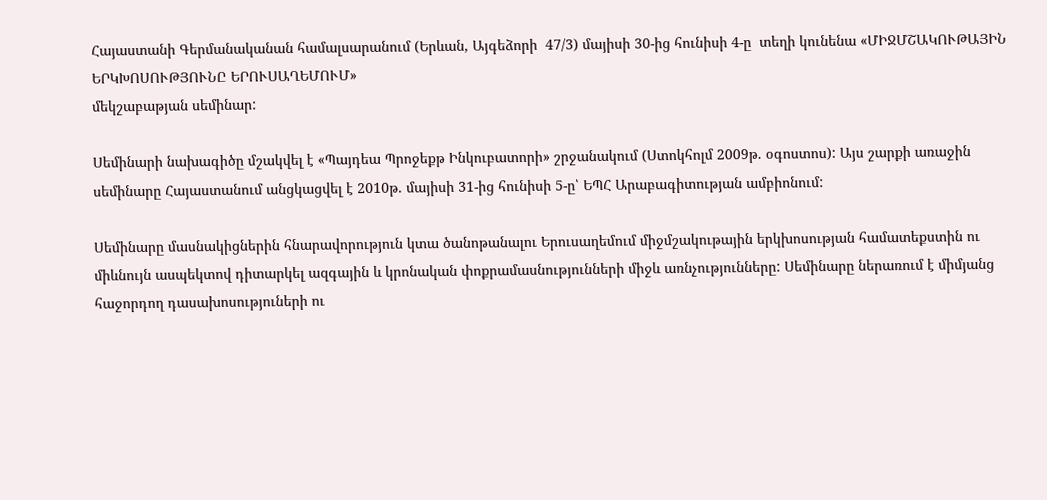Հայաստանի Գերմանականան համալսարանում (Երևան, Այգեձորի  47/3) մայիսի 30-ից հունիսի 4-ը  տեղի կունենա «ՄԻՋՄՇԱԿՈՒԹԱՅԻՆ ԵՐԿԽՈՍՈՒԹՅՈՒՆԸ ԵՐՈՒՍԱՂԵՄՈՒՄ»
մեկշաբաթյան սեմինար:

Սեմինարի նախագիծը մշակվել է «Պայդեա Պրոջեքթ Ինկուբատորի» շրջանակում (Ստոկհոլմ 2009թ. օգոստոս): Այս շարքի առաջին սեմինարը Հայաստանում անցկացվել է 2010թ. մայիսի 31-ից հունիսի 5-ը՝ ԵՊՀ Արաբագիտության ամբիոնում:

Սեմինարը մասնակիցներին հնարավորություն կտա ծանոթանալու Երուսաղեմում միջմշակութային երկխոսության համատեքստին ու միևնույն ասպեկտով դիտարկել ազգային և կրոնական փոքրամասնությունների միջև առնչությունները: Սեմինարը ներառում է միմյանց հաջորդող դասախոսություների ու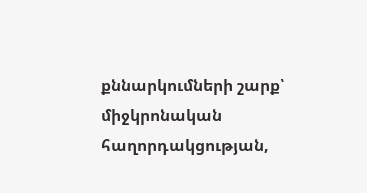քննարկումների շարք՝ միջկրոնական հաղորդակցության,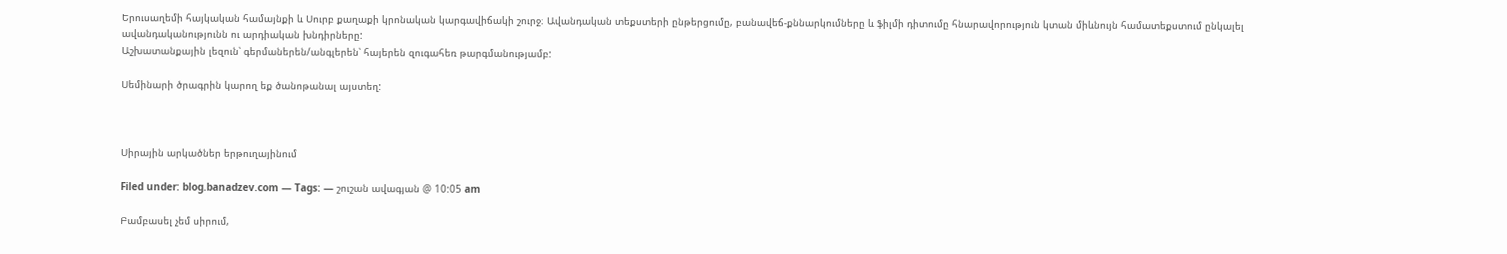Երուսաղեմի հայկական համայնքի և Սուրբ քաղաքի կրոնական կարգավիճակի շուրջ։ Ավանդական տեքստերի ընթերցումը, բանավեճ-քննարկումները և ֆիլմի դիտումը հնարավորություն կտան միևնույն համատեքստում ընկալել ավանդականությունն ու արդիական խնդիրները:
Աշխատանքային լեզուն՝ գերմաներեն/անգլերեն՝ հայերեն զուգահեռ թարգմանությամբ:

Սեմինարի ծրագրին կարող եք ծանոթանալ այստեղ:



Սիրային արկածներ երթուղայինում

Filed under: blog.banadzev.com — Tags: — շուշան ավագյան @ 10:05 am

Բամբասել չեմ սիրում,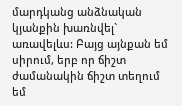մարդկանց անձնական կյանքին խառնվել` առավելևս: Բայց այնքան եմ սիրում, երբ որ ճիշտ ժամանակին ճիշտ տեղում եմ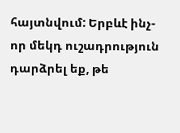հայտնվում: Երբևէ ինչ-որ մեկդ ուշադրություն դարձրել եք, թե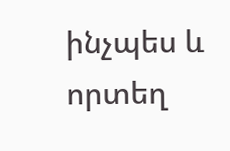ինչպես և որտեղ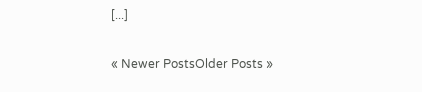[...]

« Newer PostsOlder Posts »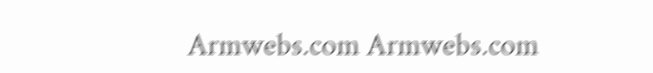Armwebs.com Armwebs.com